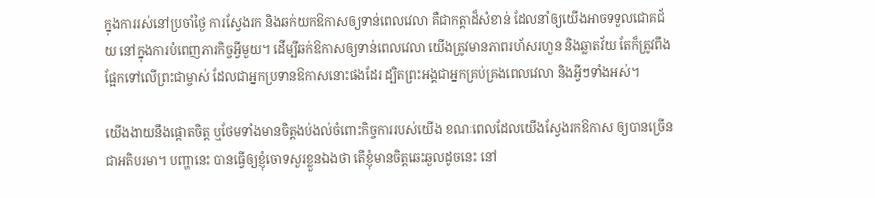ក្នុងការរស់នៅប្រចាំថ្ងៃ ការស្វែងរក និងឆក់យកឱកាសឲ្យទាន់ពេលវេលា គឺជាកត្តាដ៏សំខាន់ ដែលនាំឲ្យយើងអាចទទួលជោគជ័យ នៅក្នុងការបំពេញភារកិច្ចអ្វីមួយ។ ដើម្បីឆក់ឱកាសឲ្យទាន់ពេលវេលា យើងត្រូវមានភាពរហ័សរហួន និងឆ្លាតវ័យ តែក៏ត្រូវពឹងផ្អែកទៅលើព្រះជាម្ចាស់ ដែលជាអ្នកប្រទានឱកាសនោះផងដែរ ដ្បិតព្រះអង្គជាអ្នកគ្រប់គ្រងពេលវេលា និងអ្វីៗទាំងអស់។

យើងងាយនឹងផ្តោតចិត្ត ឬថែមទាំងមានចិត្តងប់ងល់ចំពោះកិច្ចការរបស់យើង ខណៈពេលដែលយើងស្វែងរកឱកាស ឲ្យបានច្រើនជាអតិបរមា។ បញ្ហានេះ បានធ្វើឲ្យខ្ញុំចោទសួរខ្លួនឯងថា តើខ្ញុំមានចិត្តឆេះឆួលដូចនេះ នៅ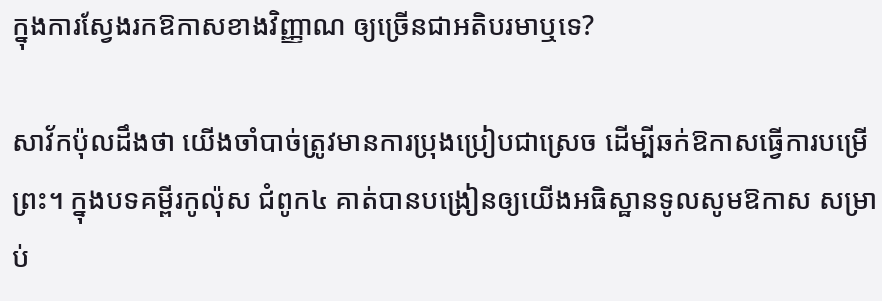ក្នុងការស្វែងរកឱកាសខាងវិញ្ញាណ ឲ្យច្រើនជាអតិបរមាឬទេ?

សាវ័កប៉ុលដឹងថា យើងចាំបាច់ត្រូវមានការប្រុងប្រៀបជាស្រេច ដើម្បីឆក់ឱកាសធ្វើការបម្រើព្រះ។ ក្នុងបទគម្ពីរកូល៉ុស ជំពូក៤ គាត់បានបង្រៀនឲ្យយើងអធិស្ឋានទូលសូមឱកាស សម្រាប់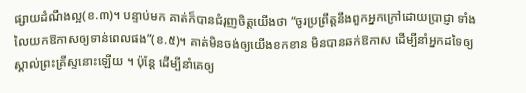ផ្សាយដំណឹងល្អ(ខ.៣)។ បន្ទាប់មក គាត់ក៏បានជំរុញចិត្តយើងថា “ចូរប្រព្រឹត្តនឹងពួកអ្នកក្រៅដោយប្រាជ្ញា ទាំងលៃយកឱកាសឲ្យទាន់ពេលផង”(ខ.៥)។ គាត់មិនចង់ឲ្យយើងខកខាន មិនបានឆក់ឱកាស ដើម្បីនាំអ្នកដទៃឲ្យស្គាល់ព្រះគ្រីស្ទនោះឡើយ ។ ប៉ុន្តែ ដើម្បីនាំគេឲ្យ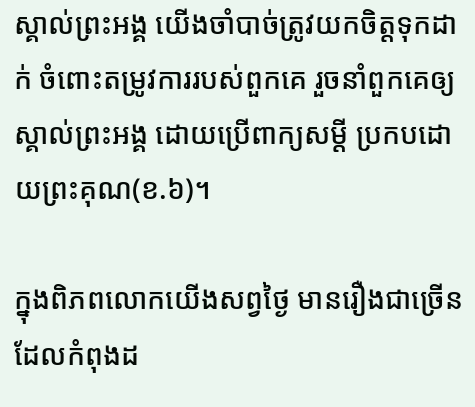ស្គាល់ព្រះអង្គ យើងចាំបាច់ត្រូវយកចិត្តទុកដាក់ ចំពោះតម្រូវការរបស់ពួកគេ រួចនាំពួកគេឲ្យស្គាល់ព្រះអង្គ ដោយប្រើពាក្យសម្តី ប្រកបដោយព្រះគុណ(ខ.៦)។

ក្នុងពិភពលោកយើងសព្វថ្ងៃ មានរឿងជាច្រើន ដែលកំពុងដ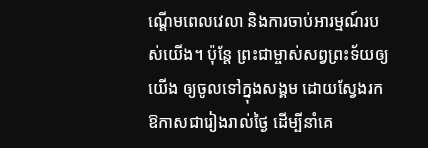ណ្តើមពេលវេលា និងការចាប់អារម្មណ៍របស់យើង។ ប៉ុន្តែ ព្រះជាម្ចាស់សព្វព្រះទ័យឲ្យយើង ឲ្យចូលទៅក្នុងសង្គម ដោយស្វែងរកឱកាសជារៀងរាល់ថ្ងៃ ដើម្បីនាំគេ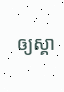ឲ្យស្គា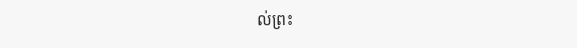ល់ព្រះ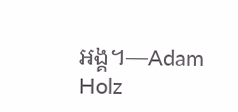អង្គ។—Adam Holz